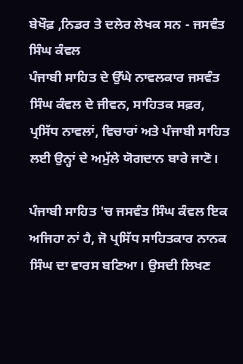ਬੇਖੌਫ਼ ,ਨਿਡਰ ਤੇ ਦਲੇਰ ਲੇਖਕ ਸਨ - ਜਸਵੰਤ ਸਿੰਘ ਕੰਵਲ
ਪੰਜਾਬੀ ਸਾਹਿਤ ਦੇ ਉੱਘੇ ਨਾਵਲਕਾਰ ਜਸਵੰਤ ਸਿੰਘ ਕੰਵਲ ਦੇ ਜੀਵਨ, ਸਾਹਿਤਕ ਸਫ਼ਰ, ਪ੍ਰਸਿੱਧ ਨਾਵਲਾਂ, ਵਿਚਾਰਾਂ ਅਤੇ ਪੰਜਾਬੀ ਸਾਹਿਤ ਲਈ ਉਨ੍ਹਾਂ ਦੇ ਅਮੁੱਲੇ ਯੋਗਦਾਨ ਬਾਰੇ ਜਾਣੋ।

ਪੰਜਾਬੀ ਸਾਹਿਤ 'ਚ ਜਸਵੰਤ ਸਿੰਘ ਕੰਵਲ ਇਕ ਅਜਿਹਾ ਨਾਂ ਹੈ, ਜੋ ਪ੍ਰਸਿੱਧ ਸਾਹਿਤਕਾਰ ਨਾਨਕ ਸਿੰਘ ਦਾ ਵਾਰਸ ਬਣਿਆ। ਉਸਦੀ ਲਿਖਣ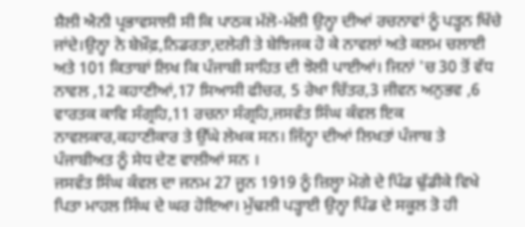ਸ਼ੈਲੀ ਐਨੀ ਪ੍ਰਭਾਵਸਾਲੀ ਸੀ ਕਿ ਪਾਠਕ ਮੱਲੋ-ਮੱਲੀ ਉਨ੍ਹਾ ਦੀਆਂ ਰਚਨਾਵਾਂ ਨੂੰ ਪੜ੍ਹਨ ਖਿੱਚੇ ਜਾਂਦੇ।ਉਨ੍ਹਾ ਨੇ ਬੇਖ਼ੌਫ਼,ਨਿਡਰਤਾ,ਦਲੇਰੀ ਤੇ ਬੇਝਿਜਕ ਹੋ ਕੇ ਨਾਵਲਾਂ ਅਤੇ ਕਲਮ ਚਲਾਈ ਅਤੇ 101 ਕਿਤਾਬਾਂ ਲਿਖ ਕਿ ਪੰਜਾਬੀ ਸਾਹਿਤ ਦੀ ਝੋਲੀ ਪਾਈਆਂ। ਜਿਨਾਂ 'ਚ 30 ਤੋਂ ਵੱਧ ਨਾਵਲ ,12 ਕਹਾਣੀਆਂ,17 ਸਿਆਸੀ ਫੀਚਰ, 5 ਰੇਖਾ ਚਿੱਤਰ,3 ਜੀਵਨ ਅਨੁਭਵ ,6 ਵਾਰਤਕ ਕਾਵਿ ਸੰਗ੍ਰਹਿ,11 ਰਚਨਾ ਸੰਗ੍ਰਹਿ,ਜਸਵੰਤ ਸਿੰਘ ਕੰਵਲ ਇਕ ਨਾਵਲਕਾਰ,ਕਹਾਣੀਕਾਰ ਤੇ ਉੱਘੇ ਲੇਖਕ ਸਨ। ਜਿੰਨ੍ਹਾ ਦੀਆਂ ਲਿਖਤਾਂ ਪੰਜਾਬ ਤੇ ਪੰਜਾਬੀਅਤ ਨੂੰ ਸੇਧ ਦੇਣ ਵਾਲੀਆਂ ਸਨ ।
ਜਸਵੰਤ ਸਿੰਘ ਕੰਵਲ ਦਾ ਜਨਮ 27 ਜੂਨ 1919 ਨੂੰ ਜ਼ਿਲ੍ਹਾ ਮੋਗੇ ਦੇ ਪਿੰਡ ਢੁੱਡੀਕੇ ਵਿਖੇ ਪਿਤਾ ਮਾਹਲ ਸਿੰਘ ਦੇ ਘਰ ਹੋਇਆ। ਮੁੱਢਲੀ ਪੜ੍ਹਾਈ ਉਨ੍ਹਾ ਪਿੰਡ ਦੇ ਸਕੂਲ ਤੋ ਹੀ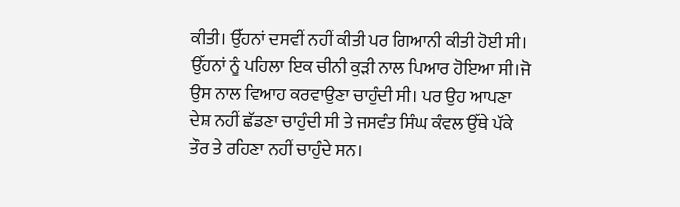ਕੀਤੀ। ਉੱਹਨਾਂ ਦਸਵੀਂ ਨਹੀਂ ਕੀਤੀ ਪਰ ਗਿਆਨੀ ਕੀਤੀ ਹੋਈ ਸੀ। ਉੱਹਨਾਂ ਨੂੰ ਪਹਿਲਾ ਇਕ ਚੀਨੀ ਕੁੜੀ ਨਾਲ ਪਿਆਰ ਹੋਇਆ ਸੀ।ਜੋ ਉਸ ਨਾਲ ਵਿਆਹ ਕਰਵਾਉਣਾ ਚਾਹੁੰਦੀ ਸੀ। ਪਰ ਉਹ ਆਪਣਾ ਦੇਸ਼ ਨਹੀਂ ਛੱਡਣਾ ਚਾਹੁੰਦੀ ਸੀ ਤੇ ਜਸਵੰਤ ਸਿੰਘ ਕੰਵਲ ਉੱਥੇ ਪੱਕੇ ਤੌਰ ਤੇ ਰਹਿਣਾ ਨਹੀਂ ਚਾਹੁੰਦੇ ਸਨ।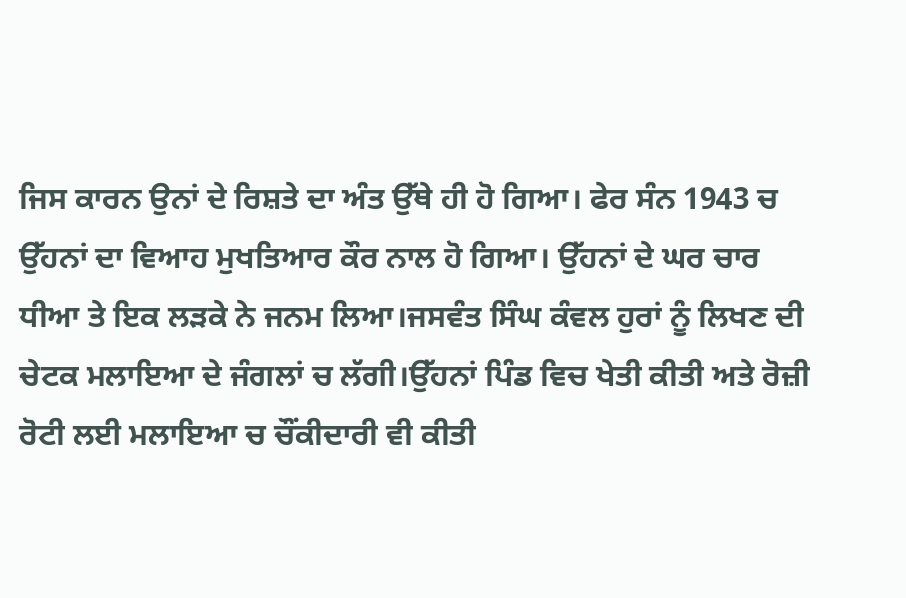ਜਿਸ ਕਾਰਨ ਉਨਾਂ ਦੇ ਰਿਸ਼ਤੇ ਦਾ ਅੰਤ ਉੱਥੇ ਹੀ ਹੋ ਗਿਆ। ਫੇਰ ਸੰਨ 1943 ਚ ਉੱਹਨਾਂ ਦਾ ਵਿਆਹ ਮੁਖਤਿਆਰ ਕੌਰ ਨਾਲ ਹੋ ਗਿਆ। ਉੱਹਨਾਂ ਦੇ ਘਰ ਚਾਰ ਧੀਆ ਤੇ ਇਕ ਲੜਕੇ ਨੇ ਜਨਮ ਲਿਆ।ਜਸਵੰਤ ਸਿੰਘ ਕੰਵਲ ਹੁਰਾਂ ਨੂੰ ਲਿਖਣ ਦੀ ਚੇਟਕ ਮਲਾਇਆ ਦੇ ਜੰਗਲਾਂ ਚ ਲੱਗੀ।ਉੱਹਨਾਂ ਪਿੰਡ ਵਿਚ ਖੇਤੀ ਕੀਤੀ ਅਤੇ ਰੋਜ਼ੀ ਰੋਟੀ ਲਈ ਮਲਾਇਆ ਚ ਚੌਂਕੀਦਾਰੀ ਵੀ ਕੀਤੀ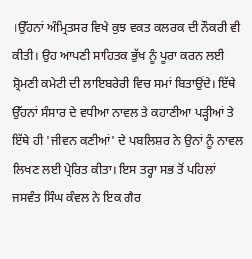।ਉੱਹਨਾਂ ਅੰਮ੍ਰਿਤਸਰ ਵਿਖੇ ਕੁਝ ਵਕਤ ਕਲਰਕ ਦੀ ਨੌਕਰੀ ਵੀ ਕੀਤੀ। ਉਹ ਆਪਣੀ ਸਾਹਿਤਕ ਭੁੱਖ ਨੂੰ ਪੂਰਾ ਕਰਨ ਲਈ ਸ਼੍ਰੋਮਣੀ ਕਮੇਟੀ ਦੀ ਲਾਇਬਰੇਰੀ ਵਿਚ ਸਮਾਂ ਬਿਤਾਉਂਦੇ। ਇੱਥੇ ਉੱਹਨਾਂ ਸੰਸਾਰ ਦੇ ਵਧੀਆ ਨਾਵਲ ਤੇ ਕਹਾਣੀਆ ਪੜ੍ਹੀਆਂ ਤੇ ਇੱਥੇ ਹੀ 'ਜੀਵਨ ਕਣੀਆਂ' ਦੇ ਪਬਲਿਸ਼ਰ ਨੇ ਉਨਾਂ ਨੂੰ ਨਾਵਲ ਲਿਖਣ ਲਈ ਪ੍ਰੇਰਿਤ ਕੀਤਾ। ਇਸ ਤਰ੍ਹਾ ਸਭ ਤੋਂ ਪਹਿਲਾਂ ਜਸਵੰਤ ਸਿੰਘ ਕੰਵਲ ਨੇ ਇਕ ਗੈਰ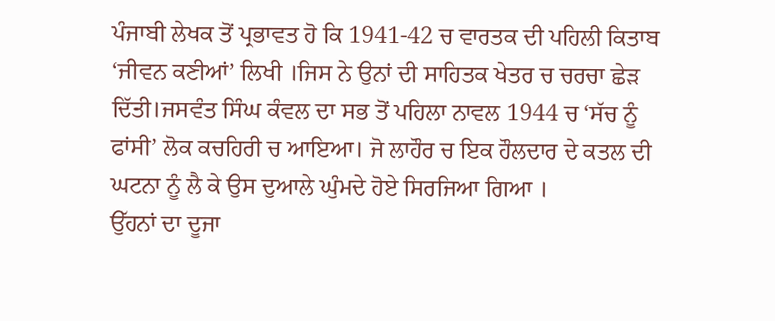ਪੰਜਾਬੀ ਲੇਖਕ ਤੋਂ ਪ੍ਰਭਾਵਤ ਹੋ ਕਿ 1941-42 ਚ ਵਾਰਤਕ ਦੀ ਪਹਿਲੀ ਕਿਤਾਬ ‘ਜੀਵਨ ਕਣੀਆਂ’ ਲਿਖੀ ।ਜਿਸ ਨੇ ਉਨਾਂ ਦੀ ਸਾਹਿਤਕ ਖੇਤਰ ਚ ਚਰਚਾ ਛੇੜ ਦਿੱਤੀ।ਜਸਵੰਤ ਸਿੰਘ ਕੰਵਲ ਦਾ ਸਭ ਤੋਂ ਪਹਿਲਾ ਨਾਵਲ 1944 ਚ ‘ਸੱਚ ਨੂੰ ਫਾਂਸੀ’ ਲੋਕ ਕਚਹਿਰੀ ਚ ਆਇਆ। ਜੋ ਲਾਹੌਰ ਚ ਇਕ ਹੌਲਦਾਰ ਦੇ ਕਤਲ ਦੀ ਘਟਨਾ ਨੂੰ ਲੈ ਕੇ ਉਸ ਦੁਆਲੇ ਘੁੰਮਦੇ ਹੋਏ ਸਿਰਜਿਆ ਗਿਆ ।
ਉੱਹਨਾਂ ਦਾ ਦੂਜਾ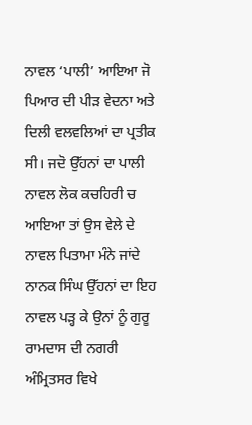ਨਾਵਲ ‘ਪਾਲੀ’ ਆਇਆ ਜੋ ਪਿਆਰ ਦੀ ਪੀੜ ਵੇਦਨਾ ਅਤੇ ਦਿਲੀ ਵਲਵਲਿਆਂ ਦਾ ਪ੍ਰਤੀਕ ਸੀ। ਜਦੋ ਉੱਹਨਾਂ ਦਾ ਪਾਲੀ ਨਾਵਲ ਲੋਕ ਕਚਹਿਰੀ ਚ ਆਇਆ ਤਾਂ ਉਸ ਵੇਲੇ ਦੇ ਨਾਵਲ ਪਿਤਾਮਾ ਮੰਨੇ ਜਾਂਦੇ ਨਾਨਕ ਸਿੰਘ ਉੱਹਨਾਂ ਦਾ ਇਹ ਨਾਵਲ ਪੜ੍ਹ ਕੇ ਉਨਾਂ ਨੂੰ ਗੁਰੂ ਰਾਮਦਾਸ ਦੀ ਨਗਰੀ ਅੰਮ੍ਰਿਤਸਰ ਵਿਖੇ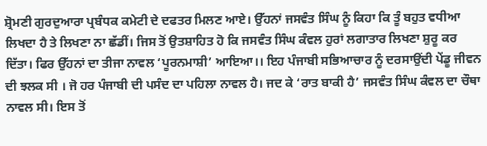ਸ਼੍ਰੋਮਣੀ ਗੁਰਦੁਆਰਾ ਪ੍ਰਬੰਧਕ ਕਮੇਟੀ ਦੇ ਦਫਤਰ ਮਿਲਣ ਆਏ। ਉੱਹਨਾਂ ਜਸਵੰਤ ਸਿੰਘ ਨੂੰ ਕਿਹਾ ਕਿ ਤੂੰ ਬਹੁਤ ਵਧੀਆ ਲਿਖਦਾ ਹੈ ਤੇ ਲਿਖਣਾ ਨਾ ਛੱਡੀਂ। ਜਿਸ ਤੋਂ ਉਤਸ਼ਾਹਿਤ ਹੋ ਕਿ ਜਸਵੰਤ ਸਿੰਘ ਕੰਵਲ ਹੁਰਾਂ ਲਗਾਤਾਰ ਲਿਖਣਾ ਸ਼ੁਰੂ ਕਰ ਦਿੱਤਾ। ਫਿਰ ਉੱਹਨਾਂ ਦਾ ਤੀਜਾ ਨਾਵਲ ‘ਪੂਰਨਮਾਸ਼ੀ’ ਆਇਆ।। ਇਹ ਪੰਜਾਬੀ ਸਭਿਆਚਾਰ ਨੂੰ ਦਰਸਾਉਂਦੀ ਪੇਂਡੂ ਜੀਵਨ ਦੀ ਝਲਕ ਸੀ । ਜੋ ਹਰ ਪੰਜਾਬੀ ਦੀ ਪਸੰਦ ਦਾ ਪਹਿਲਾ ਨਾਵਲ ਹੈ। ਜਦ ਕੇ ‘ਰਾਤ ਬਾਕੀ ਹੈ’ ਜਸਵੰਤ ਸਿੰਘ ਕੰਵਲ ਦਾ ਚੌਥਾ ਨਾਵਲ ਸੀ। ਇਸ ਤੋਂ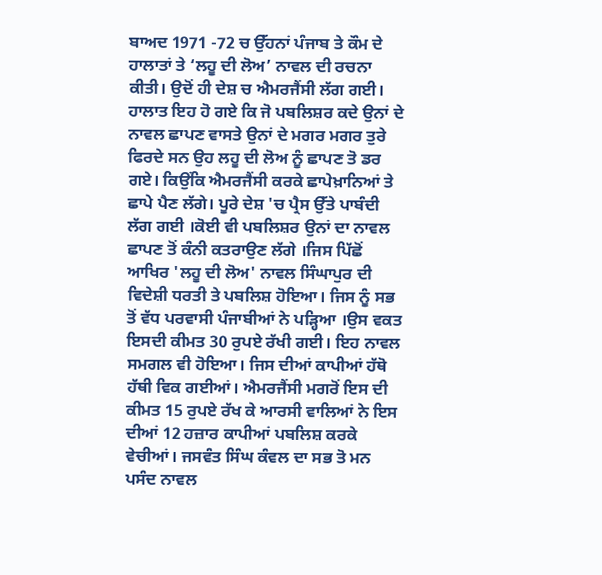ਬਾਅਦ 1971 -72 ਚ ਉੱਹਨਾਂ ਪੰਜਾਬ ਤੇ ਕੌਮ ਦੇ ਹਾਲਾਤਾਂ ਤੇ ‘ਲਹੂ ਦੀ ਲੋਅ’ ਨਾਵਲ ਦੀ ਰਚਨਾ ਕੀਤੀ। ਉਦੋਂ ਹੀ ਦੇਸ਼ ਚ ਐਮਰਜੈਂਸੀ ਲੱਗ ਗਈ।
ਹਾਲਾਤ ਇਹ ਹੋ ਗਏ ਕਿ ਜੋ ਪਬਲਿਸ਼ਰ ਕਦੇ ਉਨਾਂ ਦੇ ਨਾਵਲ ਛਾਪਣ ਵਾਸਤੇ ਉਨਾਂ ਦੇ ਮਗਰ ਮਗਰ ਤੁਰੇ ਫਿਰਦੇ ਸਨ ਉਹ ਲਹੂ ਦੀ ਲੋਅ ਨੂੰ ਛਾਪਣ ਤੋ ਡਰ ਗਏ। ਕਿਉਂਕਿ ਐਮਰਜੈਂਸੀ ਕਰਕੇ ਛਾਪੇਖ਼ਾਨਿਆਂ ਤੇ ਛਾਪੇ ਪੈਣ ਲੱਗੇ। ਪੂਰੇ ਦੇਸ਼ 'ਚ ਪ੍ਰੈਸ ਉੱਤੇ ਪਾਬੰਦੀ ਲੱਗ ਗਈ ।ਕੋਈ ਵੀ ਪਬਲਿਸ਼ਰ ਉਨਾਂ ਦਾ ਨਾਵਲ ਛਾਪਣ ਤੋਂ ਕੰਨੀ ਕਤਰਾਉਣ ਲੱਗੇ ।ਜਿਸ ਪਿੱਛੋਂ ਆਖਿਰ 'ਲਹੂ ਦੀ ਲੋਅ' ਨਾਵਲ ਸਿੰਘਾਪੁਰ ਦੀ ਵਿਦੇਸ਼ੀ ਧਰਤੀ ਤੇ ਪਬਲਿਸ਼ ਹੋਇਆ। ਜਿਸ ਨੂੰ ਸਭ ਤੋਂ ਵੱਧ ਪਰਵਾਸੀ ਪੰਜਾਬੀਆਂ ਨੇ ਪੜ੍ਹਿਆ ।ਉਸ ਵਕਤ ਇਸਦੀ ਕੀਮਤ 30 ਰੁਪਏ ਰੱਖੀ ਗਈ। ਇਹ ਨਾਵਲ ਸਮਗਲ ਵੀ ਹੋਇਆ। ਜਿਸ ਦੀਆਂ ਕਾਪੀਆਂ ਹੱਥੋ ਹੱਥੀ ਵਿਕ ਗਈਆਂ। ਐਮਰਜੈਂਸੀ ਮਗਰੋਂ ਇਸ ਦੀ ਕੀਮਤ 15 ਰੁਪਏ ਰੱਖ ਕੇ ਆਰਸੀ ਵਾਲਿਆਂ ਨੇ ਇਸ ਦੀਆਂ 12 ਹਜ਼ਾਰ ਕਾਪੀਆਂ ਪਬਲਿਸ਼ ਕਰਕੇ ਵੇਚੀਆਂ। ਜਸਵੰਤ ਸਿੰਘ ਕੰਵਲ ਦਾ ਸਭ ਤੋ ਮਨ ਪਸੰਦ ਨਾਵਲ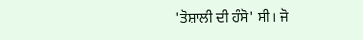'ਤੋਸ਼ਾਲੀ ਦੀ ਹੰਸੋ' ਸੀ। ਜੋ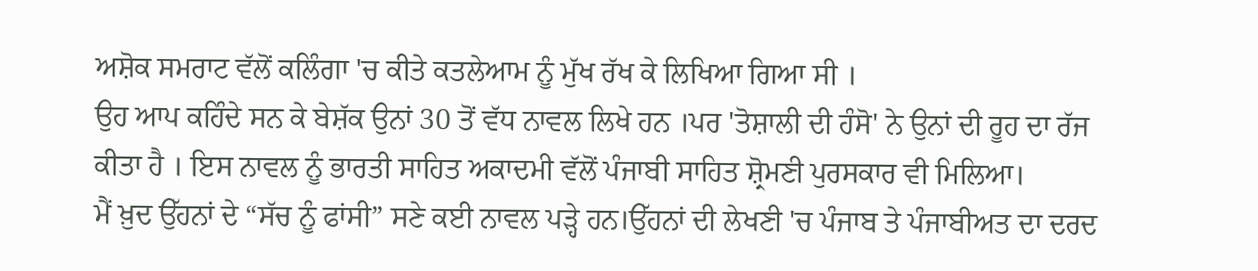ਅਸ਼ੋਕ ਸਮਰਾਟ ਵੱਲੋਂ ਕਲਿੰਗਾ 'ਚ ਕੀਤੇ ਕਤਲੇਆਮ ਨੂੰ ਮੁੱਖ ਰੱਖ ਕੇ ਲਿਖਿਆ ਗਿਆ ਸੀ ।
ਉਹ ਆਪ ਕਹਿੰਦੇ ਸਨ ਕੇ ਬੇਸ਼ੱਕ ਉਨਾਂ 30 ਤੋਂ ਵੱਧ ਨਾਵਲ ਲਿਖੇ ਹਨ ।ਪਰ 'ਤੋਸ਼ਾਲੀ ਦੀ ਹੰਸੋ' ਨੇ ਉਨਾਂ ਦੀ ਰੂਹ ਦਾ ਰੱਜ ਕੀਤਾ ਹੈ । ਇਸ ਨਾਵਲ ਨੂੰ ਭਾਰਤੀ ਸਾਹਿਤ ਅਕਾਦਮੀ ਵੱਲੋਂ ਪੰਜਾਬੀ ਸਾਹਿਤ ਸ਼੍ਰੋਮਣੀ ਪੁਰਸਕਾਰ ਵੀ ਮਿਲਿਆ।
ਮੈਂ ਖ਼ੁਦ ਉੱਹਨਾਂ ਦੇ “ਸੱਚ ਨੂੰ ਫਾਂਸੀ” ਸਣੇ ਕਈ ਨਾਵਲ ਪੜ੍ਹੇ ਹਨ।ਉੱਹਨਾਂ ਦੀ ਲੇਖਣੀ 'ਚ ਪੰਜਾਬ ਤੇ ਪੰਜਾਬੀਅਤ ਦਾ ਦਰਦ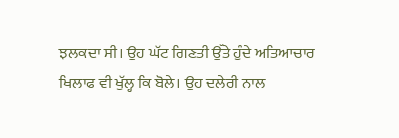ਝਲਕਦਾ ਸੀ। ਉਹ ਘੱਟ ਗਿਣਤੀ ਉੱਤੇ ਹੁੰਦੇ ਅਤਿਆਚਾਰ ਖਿਲਾਫ ਵੀ ਖੁੱਲ੍ਹ ਕਿ ਬੋਲੇ। ਉਹ ਦਲੇਰੀ ਨਾਲ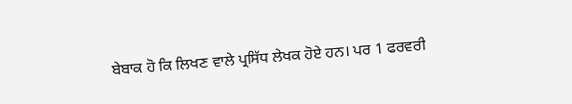ਬੇਬਾਕ ਹੋ ਕਿ ਲਿਖਣ ਵਾਲੇ ਪ੍ਰਸਿੱਧ ਲੇਖਕ ਹੋਏ ਹਨ। ਪਰ 1 ਫਰਵਰੀ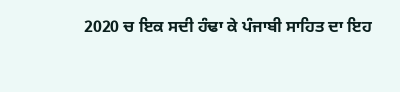2020 ਚ ਇਕ ਸਦੀ ਹੰਢਾ ਕੇ ਪੰਜਾਬੀ ਸਾਹਿਤ ਦਾ ਇਹ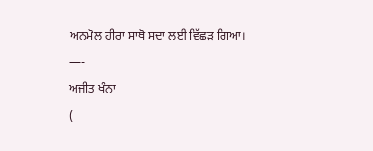ਅਨਮੋਲ ਹੀਰਾ ਸਾਥੋ ਸਦਾ ਲਈ ਵਿੱਛੜ ਗਿਆ।
—-
ਅਜੀਤ ਖੰਨਾ
(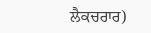ਲੈਕਚਰਾਰ)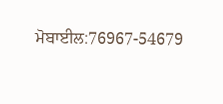ਮੋਬਾਈਲ:76967-54679